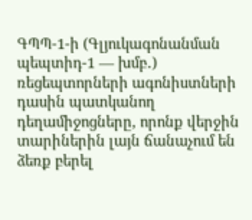ԳՊՊ-1-ի (Գլյուկագոնանման պեպտիդ-1 — խմբ․) ռեցեպտորների ագոնիստների դասին պատկանող դեղամիջոցները, որոնք վերջին տարիներին լայն ճանաչում են ձեռք բերել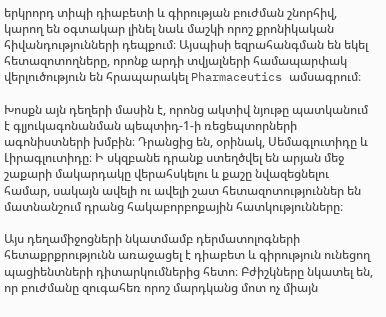երկրորդ տիպի դիաբետի և գիրության բուժման շնորհիվ, կարող են օգտակար լինել նաև մաշկի որոշ քրոնիկական հիվանդությունների դեպքում։ Այսպիսի եզրահանգման են եկել հետազոտողները, որոնք արդի տվյալների համապարփակ վերլուծություն են հրապարակել Pharmaceutics ամսագրում։

Խոսքն այն դեղերի մասին է, որոնց ակտիվ նյութը պատկանում է գլյուկագոնանման պեպտիդ-1-ի ռեցեպտորների ագոնիստների խմբին։ Դրանցից են, օրինակ, Սեմագլուտիդը և Լիրագլուտիդը։ Ի սկզբանե դրանք ստեղծվել են արյան մեջ շաքարի մակարդակը վերահսկելու և քաշը նվազեցնելու համար, սակայն ավելի ու ավելի շատ հետազոտություններ են մատնանշում դրանց հակաբորբոքային հատկությունները։

Այս դեղամիջոցների նկատմամբ դերմատոլոգների հետաքրքրությունն առաջացել է դիաբետ և գիրություն ունեցող պացիենտների դիտարկումներից հետո։ Բժիշկները նկատել են, որ բուժմանը զուգահեռ որոշ մարդկանց մոտ ոչ միայն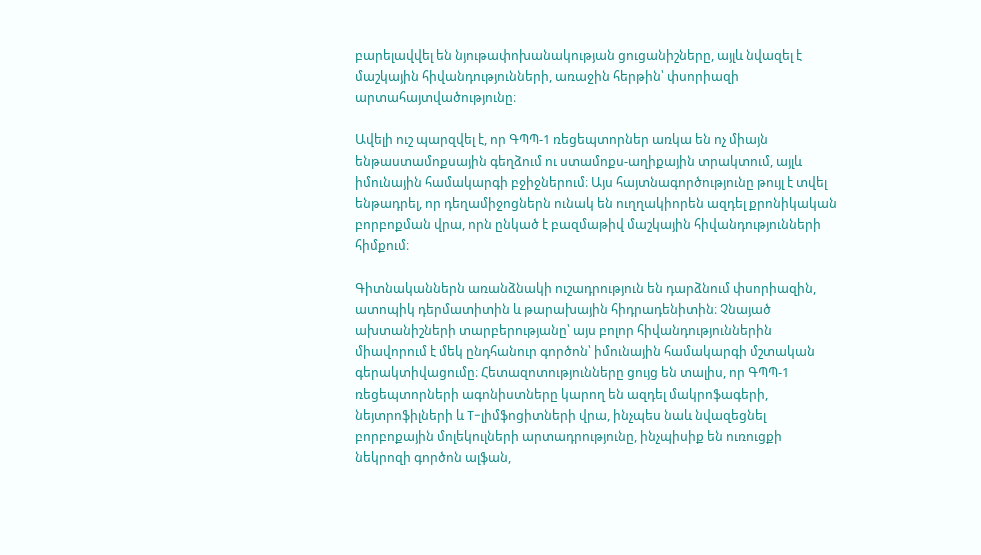բարելավվել են նյութափոխանակության ցուցանիշները, այլև նվազել է մաշկային հիվանդությունների, առաջին հերթին՝ փսորիազի արտահայտվածությունը։

Ավելի ուշ պարզվել է, որ ԳՊՊ-1 ռեցեպտորներ առկա են ոչ միայն ենթաստամոքսային գեղձում ու ստամոքս-աղիքային տրակտում, այլև իմունային համակարգի բջիջներում։ Այս հայտնագործությունը թույլ է տվել ենթադրել, որ դեղամիջոցներն ունակ են ուղղակիորեն ազդել քրոնիկական բորբոքման վրա, որն ընկած է բազմաթիվ մաշկային հիվանդությունների հիմքում։

Գիտնականներն առանձնակի ուշադրություն են դարձնում փսորիազին, ատոպիկ դերմատիտին և թարախային հիդրադենիտին։ Չնայած ախտանիշների տարբերությանը՝ այս բոլոր հիվանդություններին միավորում է մեկ ընդհանուր գործոն՝ իմունային համակարգի մշտական գերակտիվացումը։ Հետազոտությունները ցույց են տալիս, որ ԳՊՊ-1 ռեցեպտորների ագոնիստները կարող են ազդել մակրոֆագերի, նեյտրոֆիլների և T-լիմֆոցիտների վրա, ինչպես նաև նվազեցնել բորբոքային մոլեկուլների արտադրությունը, ինչպիսիք են ուռուցքի նեկրոզի գործոն ալֆան,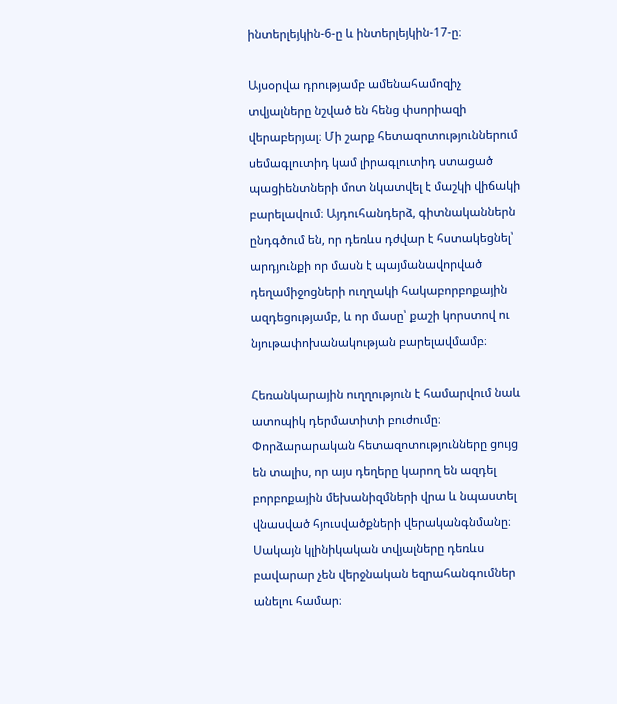ինտերլեյկին-6-ը և ինտերլեյկին-17-ը։

Այսօրվա դրությամբ ամենահամոզիչ տվյալները նշված են հենց փսորիազի վերաբերյալ։ Մի շարք հետազոտություններում սեմագլուտիդ կամ լիրագլուտիդ ստացած պացիենտների մոտ նկատվել է մաշկի վիճակի բարելավում։ Այդուհանդերձ, գիտնականներն ընդգծում են, որ դեռևս դժվար է հստակեցնել՝ արդյունքի որ մասն է պայմանավորված դեղամիջոցների ուղղակի հակաբորբոքային ազդեցությամբ, և որ մասը՝ քաշի կորստով ու նյութափոխանակության բարելավմամբ։

Հեռանկարային ուղղություն է համարվում նաև ատոպիկ դերմատիտի բուժումը։ Փորձարարական հետազոտությունները ցույց են տալիս, որ այս դեղերը կարող են ազդել բորբոքային մեխանիզմների վրա և նպաստել վնասված հյուսվածքների վերականգնմանը։ Սակայն կլինիկական տվյալները դեռևս բավարար չեն վերջնական եզրահանգումներ անելու համար։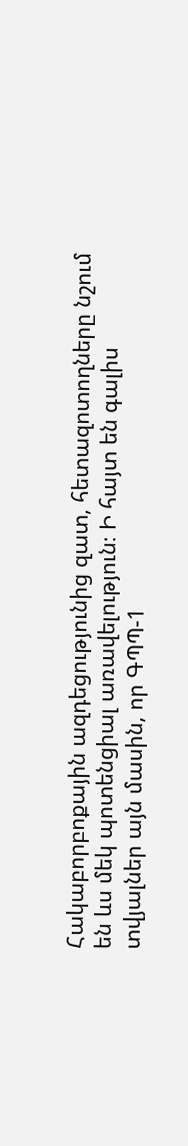Հակաբորբոքային ազդեցությունից զատ, հետազոտողները նշում են ևս մեկ պոտենցիալ առավելություն։ Ի հայտ են գալիս տվյալներ այն մասին, որ ԳՊՊ-1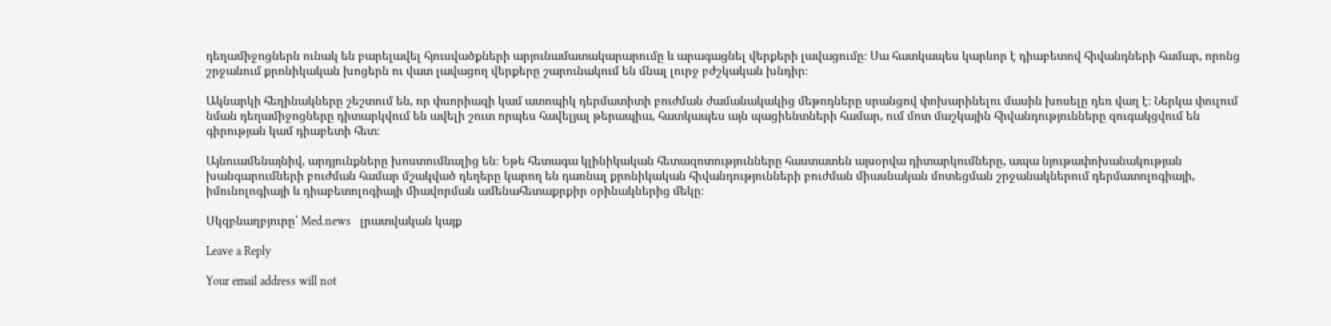դեղամիջոցներն ունակ են բարելավել հյուսվածքների արյունամատակարարումը և արագացնել վերքերի լավացումը։ Սա հատկապես կարևոր է դիաբետով հիվանդների համար, որոնց շրջանում քրոնիկական խոցերն ու վատ լավացող վերքերը շարունակում են մնալ լուրջ բժշկական խնդիր։

Ակնարկի հեղինակները շեշտում են, որ փսորիազի կամ ատոպիկ դերմատիտի բուժման ժամանակակից մեթոդները սրանցով փոխարինելու մասին խոսելը դեռ վաղ է։ Ներկա փուլում նման դեղամիջոցները դիտարկվում են ավելի շուտ որպես հավելյալ թերապիա, հատկապես այն պացիենտների համար, ում մոտ մաշկային հիվանդությունները զուգակցվում են գիրության կամ դիաբետի հետ։

Այնուամենայնիվ, արդյունքները խոստումնալից են։ Եթե հետագա կլինիկական հետազոտությունները հաստատեն այսօրվա դիտարկումները, ապա նյութափոխանակության խանգարումների բուժման համար մշակված դեղերը կարող են դառնալ քրոնիկական հիվանդությունների բուժման միասնական մոտեցման շրջանակներում դերմատոլոգիայի, իմունոլոգիայի և դիաբետոլոգիայի միավորման ամենահետաքրքիր օրինակներից մեկը։

Սկզբնաղբյուրը՝ Med.news   լրատվական կայք

Leave a Reply

Your email address will not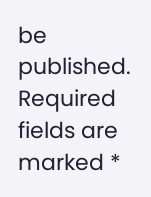be published. Required fields are marked *